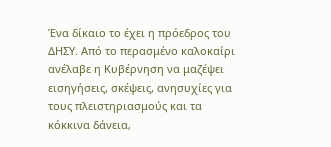Ένα δίκαιο το έχει η πρόεδρος του ΔΗΣΥ. Από το περασμένο καλοκαίρι ανέλαβε η Κυβέρνηση να μαζέψει εισηγήσεις, σκέψεις, ανησυχίες για τους πλειστηριασμούς και τα κόκκινα δάνεια,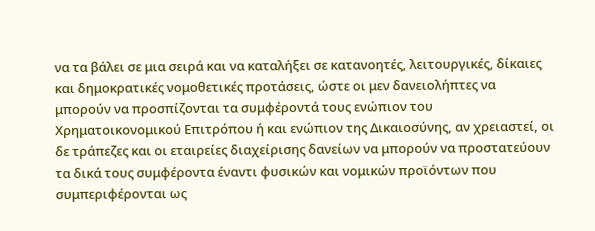να τα βάλει σε μια σειρά και να καταλήξει σε κατανοητές, λειτουργικές, δίκαιες και δημοκρατικές νομοθετικές προτάσεις, ώστε οι μεν δανειολήπτες να μπορούν να προσπίζονται τα συμφέροντά τους ενώπιον του Χρηματοικονομικού Επιτρόπου ή και ενώπιον της Δικαιοσύνης, αν χρειαστεί, οι δε τράπεζες και οι εταιρείες διαχείρισης δανείων να μπορούν να προστατεύουν τα δικά τους συμφέροντα έναντι φυσικών και νομικών προϊόντων που συμπεριφέρονται ως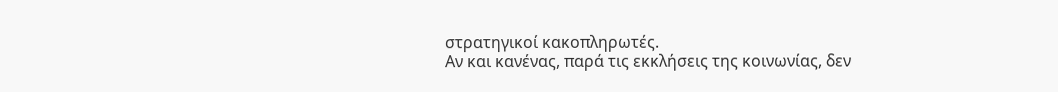στρατηγικοί κακοπληρωτές.
Αν και κανένας, παρά τις εκκλήσεις της κοινωνίας, δεν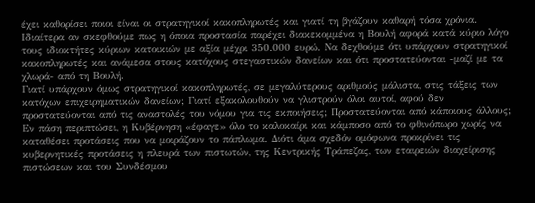έχει καθορίσει ποιοι είναι οι στρατηγικοί κακοπληρωτές και γιατί τη βγάζουν καθαρή τόσα χρόνια. Ιδιαίτερα αν σκεφθούμε πως η όποια προστασία παρέχει διακεκομμένα η Βουλή αφορά κατά κύριο λόγο τους ιδιοκτήτες κύριων κατοικιών με αξία μέχρι 350.000 ευρώ. Να δεχθούμε ότι υπάρχουν στρατηγικοί κακοπληρωτές και ανάμεσα στους κατόχους στεγαστικών δανείων και ότι προστατεύονται -μαζί με τα χλωρά- από τη Βουλή.
Γιατί υπάρχουν όμως στρατηγικοί κακοπληρωτές, σε μεγαλύτερους αριθμούς μάλιστα, στις τάξεις των κατόχων επιχειρηματικών δανείων; Γιατί εξακολουθούν να γλιστρούν όλοι αυτοί, αφού δεν προστατεύονται από τις αναστολές του νόμου για τις εκποιήσεις; Προστατεύονται από κάποιους άλλους;
Εν πάση περιπτώσει, η Κυβέρνηση «έφαγε» όλο το καλοκαίρι και κάμποσο από το φθινόπωρο χωρίς να καταθέσει προτάσεις που να μοιράζουν το πάπλωμα. Διότι άμα σχεδόν ομόφωνα προκρίνει τις κυβερνητικές προτάσεις η πλευρά των πιστωτών, της Κεντρικής Τράπεζας, των εταιρειών διαχείρισης πιστώσεων και του Συνδέσμου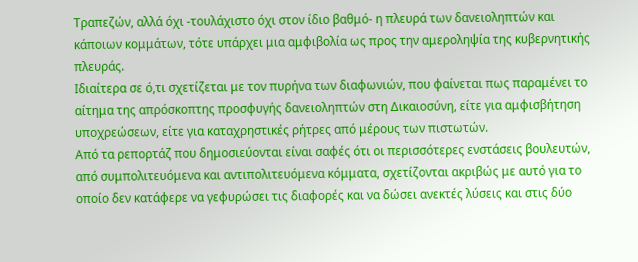Τραπεζών, αλλά όχι -τουλάχιστο όχι στον ίδιο βαθμό- η πλευρά των δανειοληπτών και κάποιων κομμάτων, τότε υπάρχει μια αμφιβολία ως προς την αμεροληψία της κυβερνητικής πλευράς.
Ιδιαίτερα σε ό,τι σχετίζεται με τον πυρήνα των διαφωνιών, που φαίνεται πως παραμένει το αίτημα της απρόσκοπτης προσφυγής δανειοληπτών στη Δικαιοσύνη, είτε για αμφισβήτηση υποχρεώσεων, είτε για καταχρηστικές ρήτρες από μέρους των πιστωτών.
Από τα ρεπορτάζ που δημοσιεύονται είναι σαφές ότι οι περισσότερες ενστάσεις βουλευτών, από συμπολιτευόμενα και αντιπολιτευόμενα κόμματα, σχετίζονται ακριβώς με αυτό για το οποίο δεν κατάφερε να γεφυρώσει τις διαφορές και να δώσει ανεκτές λύσεις και στις δύο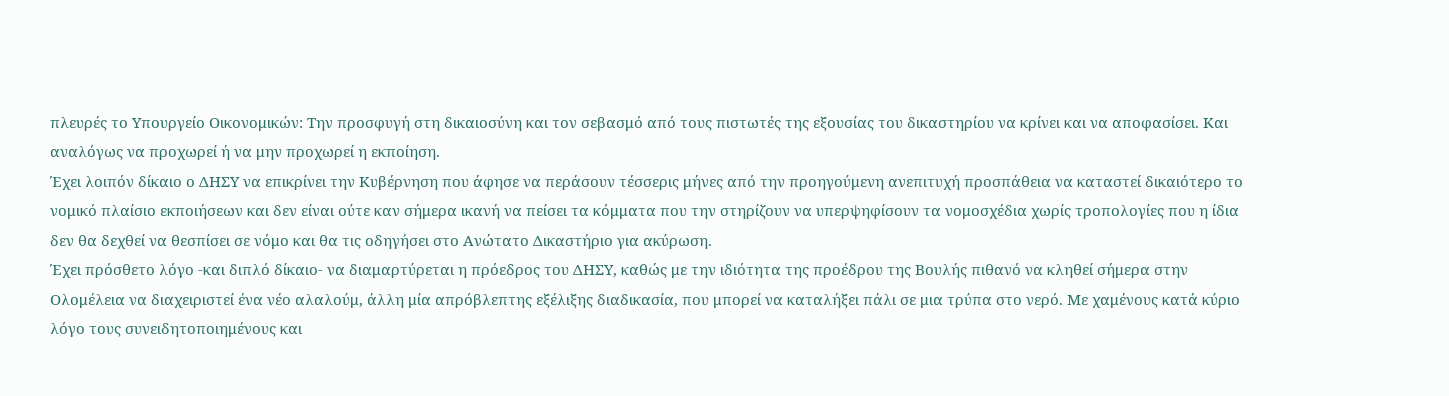πλευρές το Υπουργείο Οικονομικών: Την προσφυγή στη δικαιοσύνη και τον σεβασμό από τους πιστωτές της εξουσίας του δικαστηρίου να κρίνει και να αποφασίσει. Και αναλόγως να προχωρεί ή να μην προχωρεί η εκποίηση.
Έχει λοιπόν δίκαιο ο ΔΗΣΥ να επικρίνει την Κυβέρνηση που άφησε να περάσουν τέσσερις μήνες από την προηγούμενη ανεπιτυχή προσπάθεια να καταστεί δικαιότερο το νομικό πλαίσιο εκποιήσεων και δεν είναι ούτε καν σήμερα ικανή να πείσει τα κόμματα που την στηρίζουν να υπερψηφίσουν τα νομοσχέδια χωρίς τροπολογίες που η ίδια δεν θα δεχθεί να θεσπίσει σε νόμο και θα τις οδηγήσει στο Ανώτατο Δικαστήριο για ακύρωση.
Έχει πρόσθετο λόγο -και διπλό δίκαιο- να διαμαρτύρεται η πρόεδρος του ΔΗΣΥ, καθώς με την ιδιότητα της προέδρου της Βουλής πιθανό να κληθεί σήμερα στην Ολομέλεια να διαχειριστεί ένα νέο αλαλούμ, άλλη μία απρόβλεπτης εξέλιξης διαδικασία, που μπορεί να καταλήξει πάλι σε μια τρύπα στο νερό. Με χαμένους κατά κύριο λόγο τους συνειδητοποιημένους και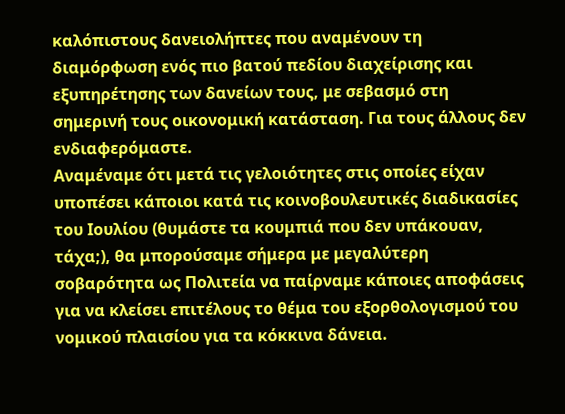καλόπιστους δανειολήπτες που αναμένουν τη διαμόρφωση ενός πιο βατού πεδίου διαχείρισης και εξυπηρέτησης των δανείων τους, με σεβασμό στη σημερινή τους οικονομική κατάσταση. Για τους άλλους δεν ενδιαφερόμαστε.
Αναμέναμε ότι μετά τις γελοιότητες στις οποίες είχαν υποπέσει κάποιοι κατά τις κοινοβουλευτικές διαδικασίες του Ιουλίου (θυμάστε τα κουμπιά που δεν υπάκουαν, τάχα;), θα μπορούσαμε σήμερα με μεγαλύτερη σοβαρότητα ως Πολιτεία να παίρναμε κάποιες αποφάσεις για να κλείσει επιτέλους το θέμα του εξορθολογισμού του νομικού πλαισίου για τα κόκκινα δάνεια.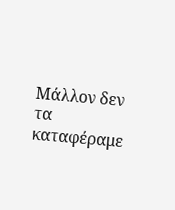Μάλλον δεν τα καταφέραμε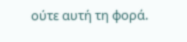ούτε αυτή τη φορά.